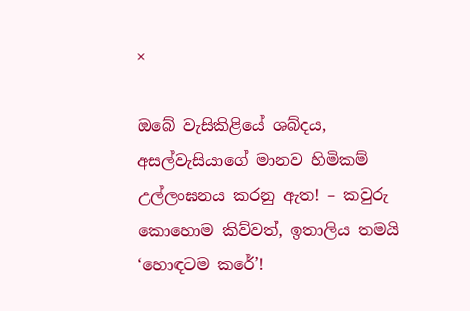×

ඔබේ වැසිකිළියේ ශබ්දය, අසල්වැසියාගේ මානව හිමිකම් උල්ලංඝනය කරනු ඇත! – කවුරු කොහොම කිව්වත්, ඉතාලිය තමයි ‘හොඳටම කරේ’!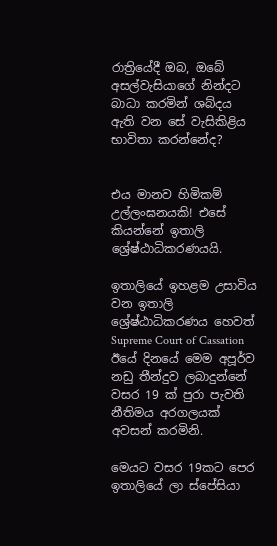රාත්‍රියේදී ඔබ, ඔබේ අසල්වැසියාගේ නින්දට බාධා කරමින් ශබ්දය ඇති වන ‌සේ වැසිකිළිය භාවිතා කරන්නේද?


එය මානව හිමිකම් උල්ලංඝනයකි! එසේ කියන්නේ ඉතාලි ශ්‍රේෂ්ඨාධිකරණයයි.

ඉතාලියේ ඉහළම උසාවිය වන ඉතාලි ශ්‍රේෂ්ඨාධිකරණය හෙවත් Supreme Court of Cassation ඊ‌යේ දිනයේ මෙම අපූර්ව නඩු තීන්දුව ලබාදුන්නේ වසර 19 ක් පුරා පැවති නීතිමය අරගලයක් අවසන් කරමිනි.

මෙයට වසර 19කට පෙර ඉතාලියේ ලා ස්පේසියා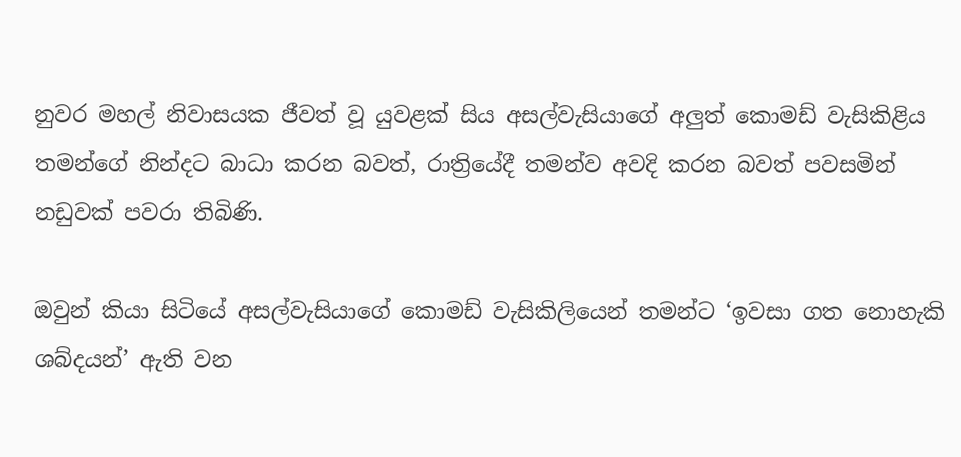නුවර මහල් නිවාසයක ජීවත් වූ යුවළක් සිය අසල්වැසියාගේ අලුත් කොමඩ් වැසිකිළිය තමන්ගේ නින්දට බාධා කරන බවත්, රාත්‍රියේදී තමන්ව අවදි කරන බවත් පවසමින් නඩුවක් පවරා තිබිණි.

ඔවුන් කියා සිටියේ අසල්වැසියාගේ කොමඩ් වැසිකිලියෙන් තමන්ට ‘ඉවසා ගත නොහැකි ශබ්දයන්’ ඇති වන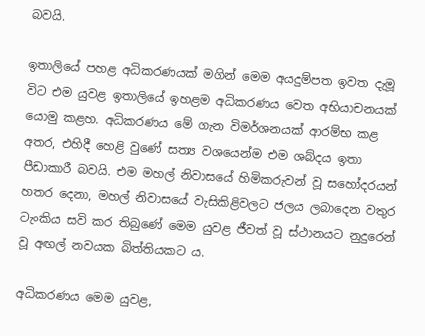බවයි.

ඉතාලියේ පහළ අධිකරණයක් මගින් මෙම අයදුම්පත ඉවත දැමූ විට එම යුවළ ඉතාලියේ ඉහළම අධිකරණය වෙත අභියාචනයක් යොමු කළහ. අධිකරණය මේ ගැන විමර්ශනයක් ආරම්භ කළ අතර, එහිදී හෙළි වුණේ සත්‍ය වශයෙන්ම එම ශබ්දය ඉතා පීඩාකාරී බවයි. එම මහල් නිවාසයේ හිමිකරුවන් වූ සහෝදරයන් හතර දෙනා, මහල් නිවාසයේ වැසිකිළිවලට ජලය ලබාදෙන වතුර ටැංකිය සවි කර තිබුණේ මෙම යුවළ ජීවත් වූ ස්ථානයට නුදුරෙන් වූ අඟල් නවයක බිත්තියකට ය.

අධිකරණය මෙම යුවළ,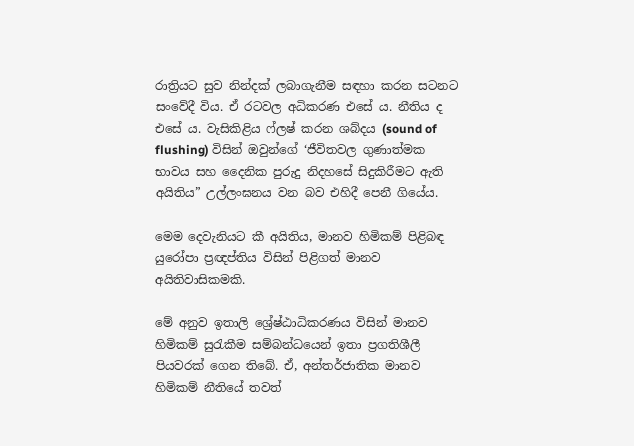රාත්‍රියට සුව නින්දක් ලබාගැනීම සඳහා කරන සටනට සංවේදී විය. ඒ රටවල අධිකරණ එසේ ය. නීතිය ද එසේ ය. වැසිකිළිය ෆ්ලෂ් කරන ශබ්දය (sound of flushing) විසින් ඔවුන්ගේ ‘ජීවිතවල ගුණාත්මක භාවය සහ දෛනික පුරුදු නිදහසේ සිදුකිරීමට ඇති අයිතිය” උල්ලංඝනය වන බව එහිදී පෙනී ගියේය.

මෙම දෙවැනියට කී අයිතිය, මානව හිමිකම් පිළිබඳ යුරෝපා ප්‍රඥප්තිය විසින් පිළිගත් මානව අයිතිවාසිකමකි.

මේ අනුව ඉතාලි ශ්‍රේෂ්ඨාධිකරණය විසින් මානව හිමිකම් සුරැකීම සම්බන්ධයෙන් ඉතා ප්‍රගතිශීලී පියවරක් ගෙන තිබේ. ඒ, අන්තර්ජාතික මානව හිමිකම් නීතියේ තවත්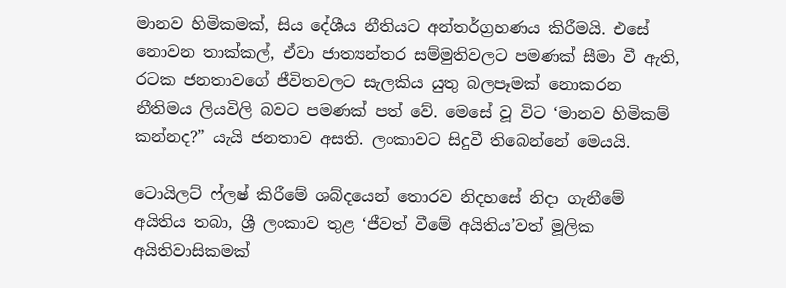මානව හිමිකමක්, සිය දේශීය නීතියට අන්තර්ග්‍රහණය කිරීමයි. එසේ නොවන තාක්කල්, ඒවා ජාත්‍යන්තර සම්මුතිවලට පමණක් සීමා වී ඇති, රටක ජනතාවගේ ජීවිතවලට සැලකිය යුතු බලපෑමක් නොකරන නීතිමය ලියවිලි බවට පමණක් පත් වේ. මෙසේ වූ විට ‘මානව හිමිකම් කන්නද?” යැයි ජනතාව අසති. ලංකාවට සිදුවී තිබෙන්නේ මෙයයි.

ටොයිලට් ෆ්ලෂ් කිරීමේ ශබ්දයෙන් තොරව නිදහසේ නිදා ගැනීමේ අයිතිය තබා, ශ්‍රී ලංකාව තුළ ‘ජීවත් වීමේ අයිතිය’වත් මූලික අයිතිවාසිකමක්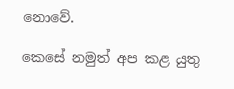නොවේ.

කෙසේ නමුත් අප කළ යුතු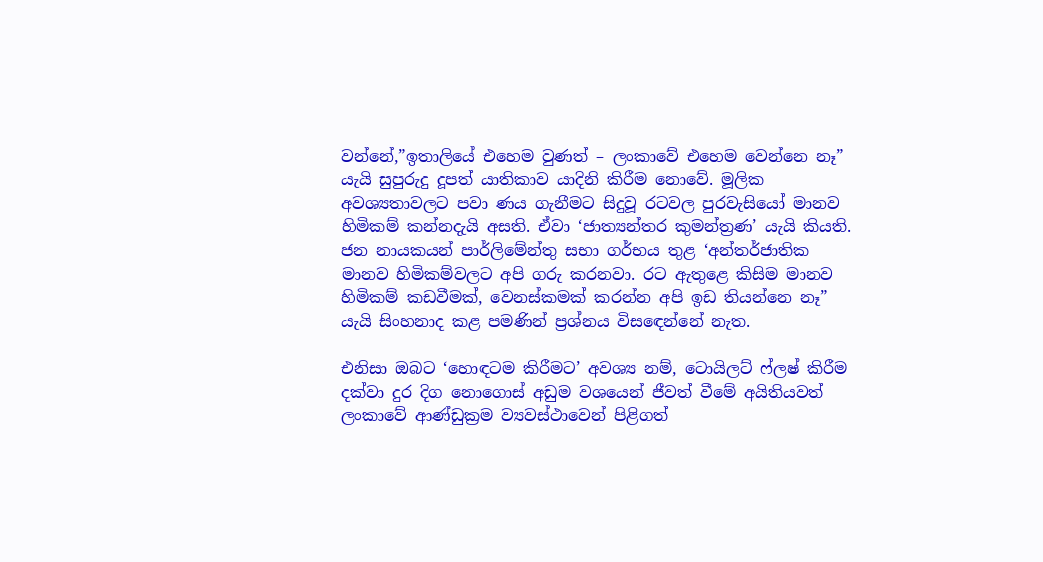වන්නේ,”ඉතාලියේ එහෙම වුණත් – ලංකාවේ එහෙම වෙන්නෙ නෑ” යැයි සුපුරුදු දූපත් යාතිකාව යාදිනි කිරීම නොවේ. මූලික අවශ්‍යතාවලට පවා ණය ගැනීමට සිදුවූ රටවල පුරවැසියෝ මානව හිමිකම් කන්නදැයි අසති. ඒවා ‘ජාත්‍යන්තර කුමන්ත්‍රණ’ යැයි කියති. ජන නායකයන් පාර්ලිමේන්තු සභා ගර්භය තුළ ‘අන්තර්ජාතික මානව හිමිකම්වලට අපි ගරු කරනවා. රට ඇතුළෙ කිසිම මානව හිමිකම් කඩවීමක්, වෙනස්කමක් කරන්න අපි ඉඩ තියන්නෙ නෑ” යැයි සිංහනාද කළ පමණින් ප්‍රශ්නය විසඳෙන්නේ නැත.

එනිසා ඔබට ‘හොඳටම කිරීමට’ අවශ්‍ය නම්, ටොයිලට් ෆ්ලෂ් කිරීම දක්වා දුර දිග නොගොස් අඩුම වශයෙන් ජීවත් වීමේ අයිතියවත් ලංකාවේ ආණ්ඩුක්‍රම ව්‍යවස්ථාවෙන් පිළිගත්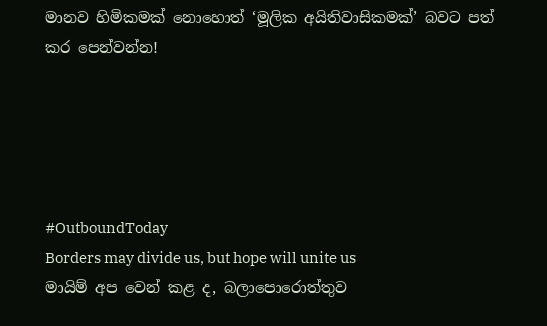මානව හිමිකමක් නොහොත් ‘මූලික අයිතිවාසිකමක්’ බවට පත් කර පෙන්වන්න!





#OutboundToday
Borders may divide us, but hope will unite us
මායිම් අප වෙන් කළ ද, බලාපොරොත්තුව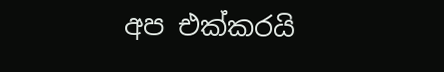අප එක්කරයි